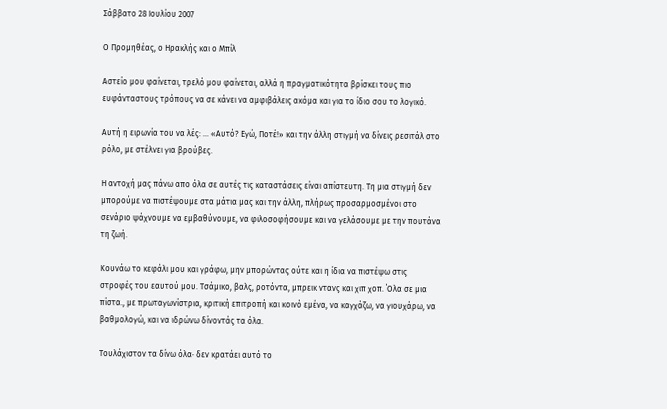Σάββατο 28 Ιουλίου 2007

Ο Προμηθέας, ο Ηρακλής και ο Μπίλ

Αστείο μου φαίνεται, τρελό μου φαίνεται, αλλά η πραγματικότητα βρίσκει τους πιο ευφάνταστους τρόπους να σε κάνει να αμφιβάλεις ακόμα και για το ίδιο σου το λογικό.

Αυτή η ειρωνία του να λές: … «Αυτό? Εγώ, Ποτέ!» και την άλλη στιγμή να δίνεις ρεσιτάλ στο ρόλο, με στέλνει για βρούβες.

Η αντοχή μας πάνω απο όλα σε αυτές τις καταστάσεις είναι απίστευτη. Τη μια στιγμή δεν μπορούμε να πιστέψουμε στα μάτια μας και την άλλη, πλήρως προσαρμοσμένοι στο σενάριο ψάχνουμε να εμβαθύνουμε, να φιλοσοφήσουμε και να γελάσουμε με την πουτάνα τη ζωή.

Κουνάω το κεφάλι μου και γράφω, μην μπορώντας ούτε και η ίδια να πιστέψω στις στροφές του εαυτού μου. Τσάμικο, βαλς, ροτόντα, μπρεικ ντανς και χιπ χοπ. ΄Ολα σε μια πίστα., με πρωταγωνίστρια, κριτική επιτροπή και κοινό εμένα, να καγχάζω, να γιουχάρω, να βαθμολογώ, και να ιδρώνω δίνοντάς τα όλα.

Τουλάχιστον τα δίνω όλα· δεν κρατάει αυτό το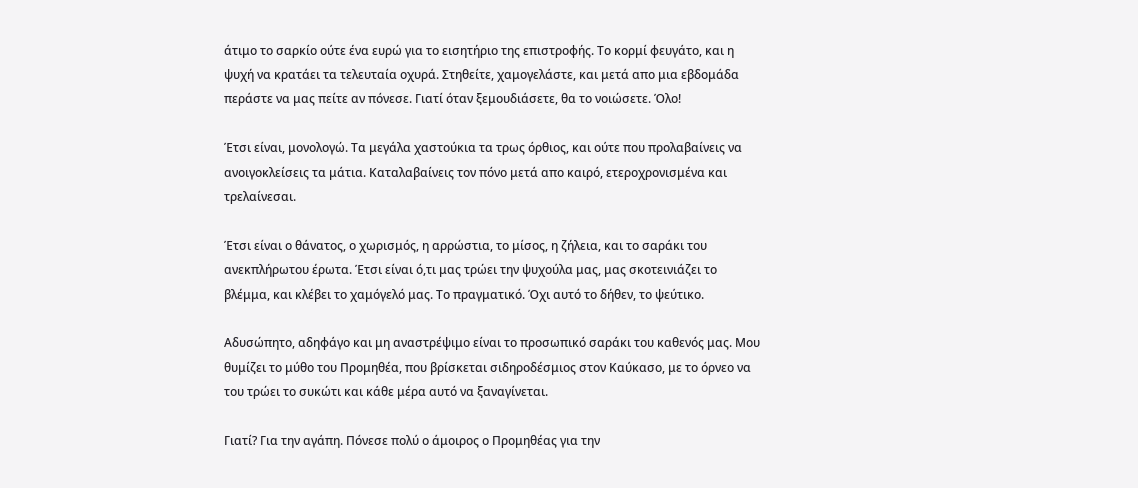άτιμο το σαρκίο ούτε ένα ευρώ για το εισητήριο της επιστροφής. Το κορμί φευγάτο, και η ψυχή να κρατάει τα τελευταία οχυρά. Στηθείτε, χαμογελάστε, και μετά απο μια εβδομάδα περάστε να μας πείτε αν πόνεσε. Γιατί όταν ξεμουδιάσετε, θα το νοιώσετε. Όλο!

Έτσι είναι, μονολογώ. Τα μεγάλα χαστούκια τα τρως όρθιος, και ούτε που προλαβαίνεις να ανοιγοκλείσεις τα μάτια. Καταλαβαίνεις τον πόνο μετά απο καιρό, ετεροχρονισμένα και τρελαίνεσαι.

Έτσι είναι ο θάνατος, ο χωρισμός, η αρρώστια, το μίσος, η ζήλεια, και το σαράκι του ανεκπλήρωτου έρωτα. Έτσι είναι ό,τι μας τρώει την ψυχούλα μας, μας σκοτεινιάζει το βλέμμα, και κλέβει το χαμόγελό μας. Το πραγματικό. Όχι αυτό το δήθεν, το ψεύτικο.

Αδυσώπητο, αδηφάγο και μη αναστρέψιμο είναι το προσωπικό σαράκι του καθενός μας. Μου θυμίζει το μύθο του Προμηθέα, που βρίσκεται σιδηροδέσμιος στον Καύκασο, με το όρνεο να του τρώει το συκώτι και κάθε μέρα αυτό να ξαναγίνεται.

Γιατί? Για την αγάπη. Πόνεσε πολύ ο άμοιρος ο Προμηθέας για την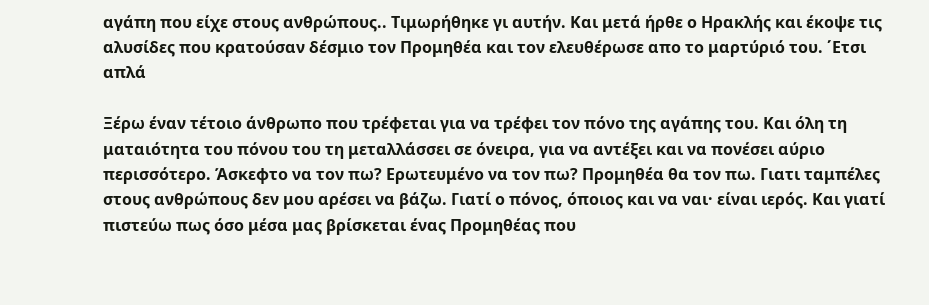αγάπη που είχε στους ανθρώπους.. Τιμωρήθηκε γι αυτήν. Και μετά ήρθε ο Ηρακλής και έκοψε τις αλυσίδες που κρατούσαν δέσμιο τον Προμηθέα και τον ελευθέρωσε απο το μαρτύριό του. ΄Ετσι απλά

Ξέρω έναν τέτοιο άνθρωπο που τρέφεται για να τρέφει τον πόνο της αγάπης του. Και όλη τη ματαιότητα του πόνου του τη μεταλλάσσει σε όνειρα, για να αντέξει και να πονέσει αύριο περισσότερο. Άσκεφτο να τον πω? Ερωτευμένο να τον πω? Προμηθέα θα τον πω. Γιατι ταμπέλες στους ανθρώπους δεν μου αρέσει να βάζω. Γιατί ο πόνος, όποιος και να ναι· είναι ιερός. Και γιατί πιστεύω πως όσο μέσα μας βρίσκεται ένας Προμηθέας που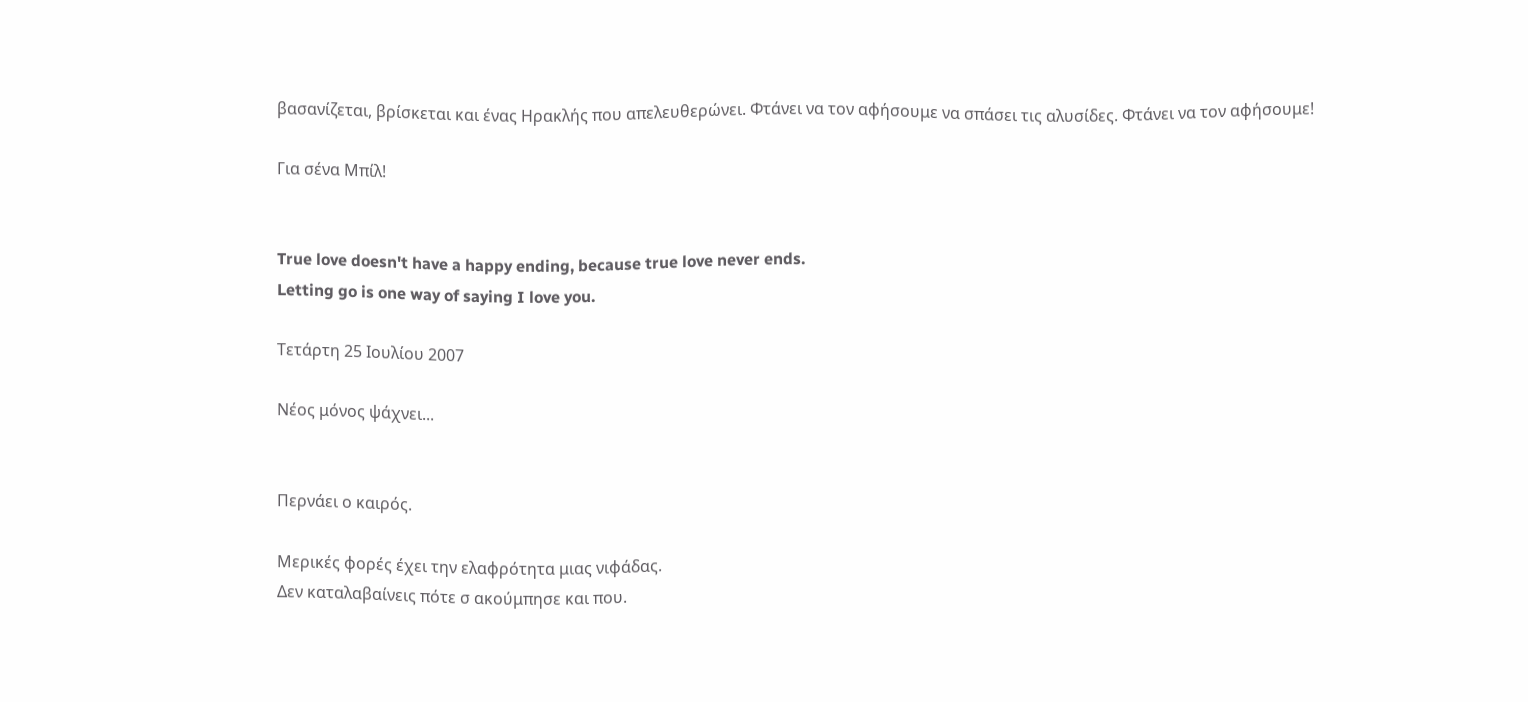βασανίζεται, βρίσκεται και ένας Ηρακλής που απελευθερώνει. Φτάνει να τον αφήσουμε να σπάσει τις αλυσίδες. Φτάνει να τον αφήσουμε!

Για σένα Μπίλ!


True love doesn't have a happy ending, because true love never ends.
Letting go is one way of saying I love you.

Τετάρτη 25 Ιουλίου 2007

Νέος μόνος ψάχνει...


Περνάει ο καιρός.

Μερικές φορές έχει την ελαφρότητα μιας νιφάδας.
Δεν καταλαβαίνεις πότε σ ακούμπησε και που.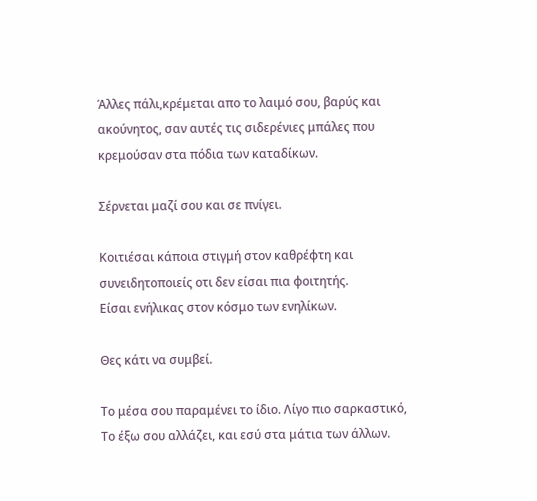Άλλες πάλι,κρέμεται απο το λαιμό σου, βαρύς και ακούνητος, σαν αυτές τις σιδερένιες μπάλες που κρεμούσαν στα πόδια των καταδίκων.

Σέρνεται μαζί σου και σε πνίγει.

Κοιτιέσαι κάποια στιγμή στον καθρέφτη και συνειδητοποιείς οτι δεν είσαι πια φοιτητής.
Είσαι ενήλικας στον κόσμο των ενηλίκων.

Θες κάτι να συμβεί.

Το μέσα σου παραμένει το ίδιο. Λίγο πιο σαρκαστικό,
Το έξω σου αλλάζει, και εσύ στα μάτια των άλλων.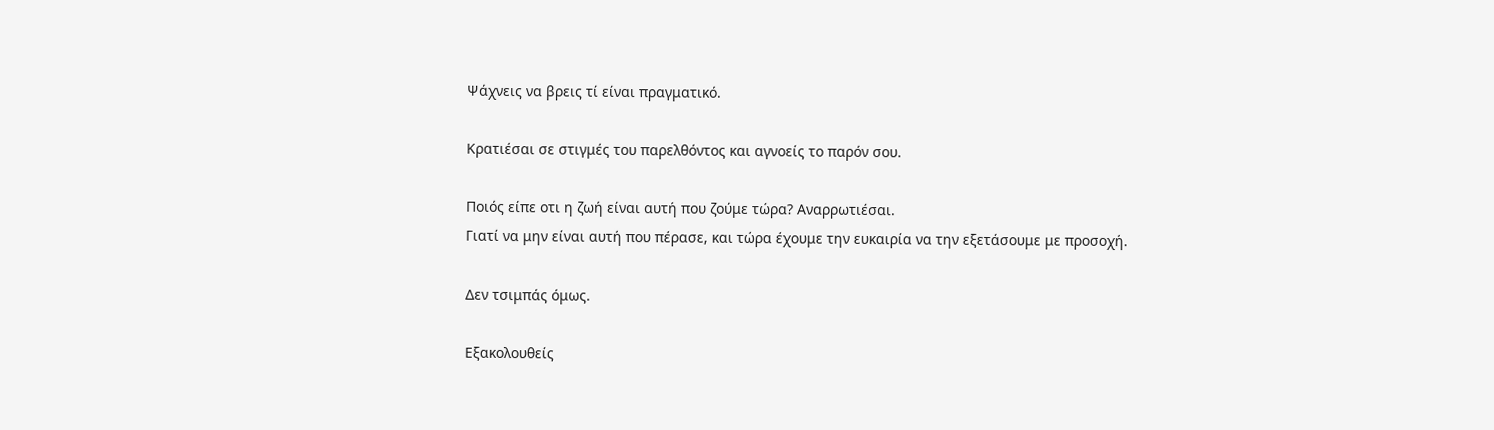Ψάχνεις να βρεις τί είναι πραγματικό.

Κρατιέσαι σε στιγμές του παρελθόντος και αγνοείς το παρόν σου.

Ποιός είπε οτι η ζωή είναι αυτή που ζούμε τώρα? Αναρρωτιέσαι.
Γιατί να μην είναι αυτή που πέρασε, και τώρα έχουμε την ευκαιρία να την εξετάσουμε με προσοχή.

Δεν τσιμπάς όμως.

Εξακολουθείς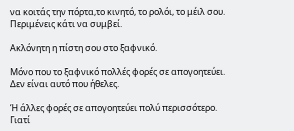να κοιτάς την πόρτα,το κινητό, το ρολόι, το μέιλ σου.
Περιμένεις κάτι να συμβεί.

Ακλόνητη η πίστη σου στο ξαφνικό.

Μόνο που το ξαφνικό πολλές φορές σε απογοητεύει.
Δεν είναι αυτό που ήθελες.

Ή άλλες φορές σε απογοητεύει πολύ περισσότερο.
Γιατί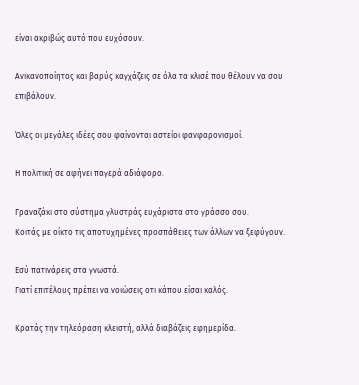είναι ακριβώς αυτό που ευχόσουν.

Ανικανοποίητος και βαρύς καγχάζεις σε όλα τα κλισέ που θέλουν να σου επιβάλουν.

Όλες οι μεγάλες ιδέες σου φαίνονται αστείοι φανφαρονισμοί.

Η πολιτική σε αφήνει παγερά αδιάφορο.

Γραναζάκι στο σύστημα γλυστράς ευχάριστα στο γράσσο σου.
Κοιτάς με οίκτο τις αποτυχημένες προσπάθειες των άλλων να ξεφύγουν.

Εσύ πατινάρεις στα γνωστά.
Γιατί επιτέλους πρέπει να νοιώσεις οτι κάπου είσαι καλός.

Κρατάς την τηλεόραση κλειστή, αλλά διαβάζεις εφημερίδα.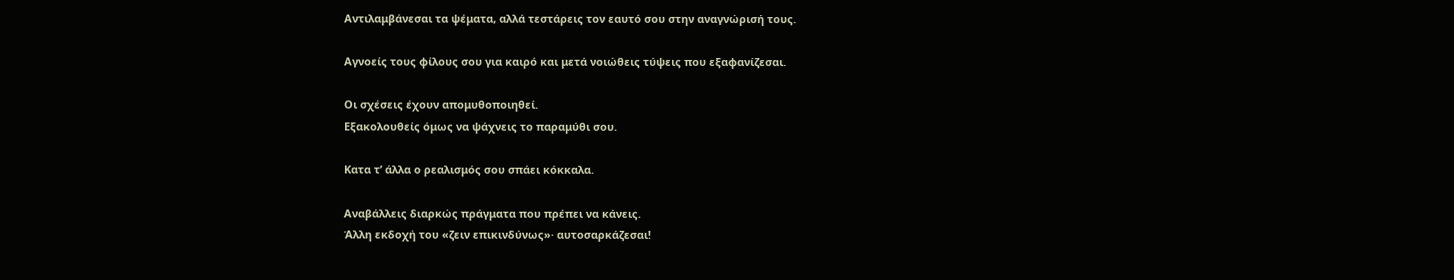Αντιλαμβάνεσαι τα ψέματα, αλλά τεστάρεις τον εαυτό σου στην αναγνώρισή τους.

Αγνοείς τους φίλους σου για καιρό και μετά νοιώθεις τύψεις που εξαφανίζεσαι.

Οι σχέσεις έχουν απομυθοποιηθεί.
Εξακολουθείς όμως να ψάχνεις το παραμύθι σου.

Κατα τ’ άλλα ο ρεαλισμός σου σπάει κόκκαλα.

Αναβάλλεις διαρκώς πράγματα που πρέπει να κάνεις.
Άλλη εκδοχή του «ζειν επικινδύνως»· αυτοσαρκάζεσαι!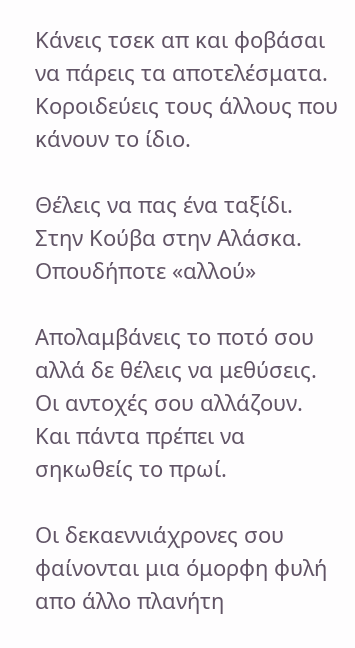Κάνεις τσεκ απ και φοβάσαι να πάρεις τα αποτελέσματα.
Κοροιδεύεις τους άλλους που κάνουν το ίδιο.

Θέλεις να πας ένα ταξίδι. Στην Κούβα στην Αλάσκα.
Οπουδήποτε «αλλού»

Απολαμβάνεις το ποτό σου αλλά δε θέλεις να μεθύσεις.
Οι αντοχές σου αλλάζουν. Και πάντα πρέπει να σηκωθείς το πρωί.

Οι δεκαεννιάχρονες σου φαίνονται μια όμορφη φυλή απο άλλο πλανήτη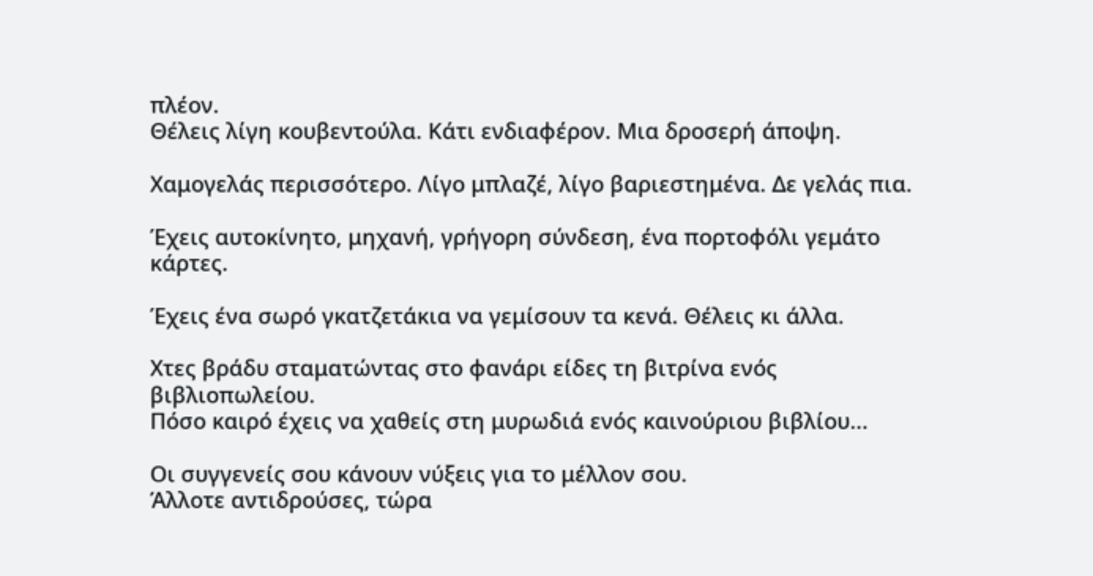πλέον.
Θέλεις λίγη κουβεντούλα. Κάτι ενδιαφέρον. Μια δροσερή άποψη.

Χαμογελάς περισσότερο. Λίγο μπλαζέ, λίγο βαριεστημένα. Δε γελάς πια.

Έχεις αυτοκίνητο, μηχανή, γρήγορη σύνδεση, ένα πορτοφόλι γεμάτο κάρτες.

Έχεις ένα σωρό γκατζετάκια να γεμίσουν τα κενά. Θέλεις κι άλλα.

Χτες βράδυ σταματώντας στο φανάρι είδες τη βιτρίνα ενός βιβλιοπωλείου.
Πόσο καιρό έχεις να χαθείς στη μυρωδιά ενός καινούριου βιβλίου...

Οι συγγενείς σου κάνουν νύξεις για το μέλλον σου.
Άλλοτε αντιδρούσες, τώρα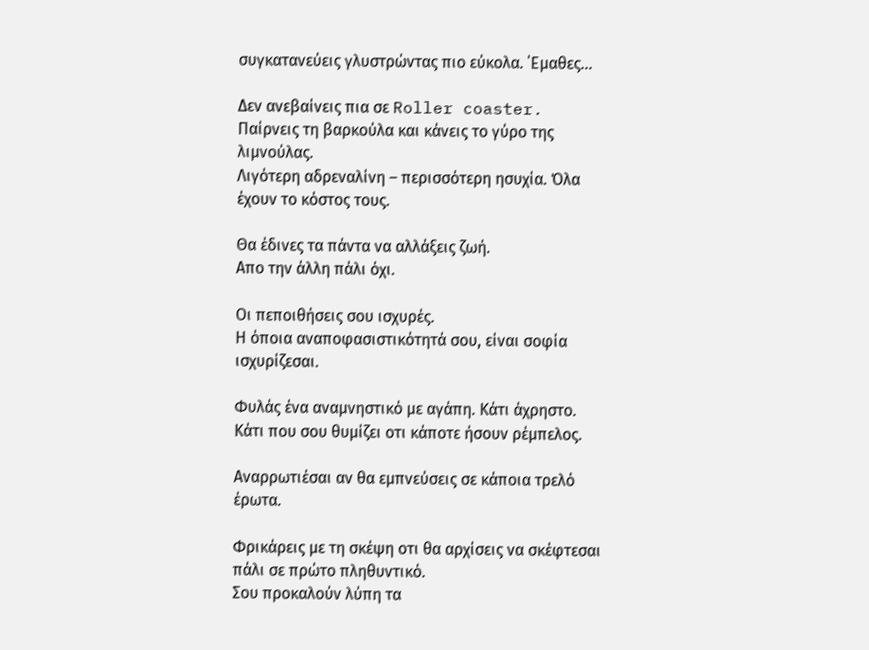συγκατανεύεις γλυστρώντας πιο εύκολα. ΄Εμαθες...

Δεν ανεβαίνεις πια σε Roller coaster.
Παίρνεις τη βαρκούλα και κάνεις το γύρο της λιμνούλας.
Λιγότερη αδρεναλίνη – περισσότερη ησυχία. Όλα έχουν το κόστος τους.

Θα έδινες τα πάντα να αλλάξεις ζωή.
Απο την άλλη πάλι όχι.

Οι πεποιθήσεις σου ισχυρές.
Η όποια αναποφασιστικότητά σου, είναι σοφία ισχυρίζεσαι.

Φυλάς ένα αναμνηστικό με αγάπη. Κάτι άχρηστο.
Κάτι που σου θυμίζει οτι κάποτε ήσουν ρέμπελος.

Αναρρωτιέσαι αν θα εμπνεύσεις σε κάποια τρελό έρωτα.

Φρικάρεις με τη σκέψη οτι θα αρχίσεις να σκέφτεσαι πάλι σε πρώτο πληθυντικό.
Σου προκαλούν λύπη τα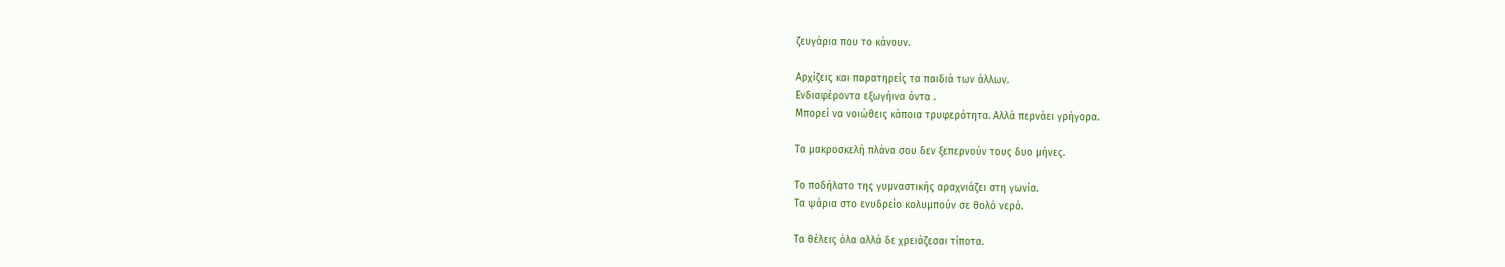ζευγάρια που το κάνουν.

Αρχίζεις και παρατηρείς τα παιδιά των άλλων.
Ενδιαφέροντα εξωγήινα όντα .
Μπορεί να νοιώθεις κάποια τρυφερότητα. Αλλά περνάει γρήγορα.

Τα μακροσκελή πλάνα σου δεν ξεπερνούν τους δυο μήνες.

Το ποδήλατο της γυμναστικής αραχνιάζει στη γωνία.
Τα ψάρια στο ενυδρείο κολυμπούν σε θολό νερό.

Τα θέλεις όλα αλλά δε χρειάζεσαι τίποτα.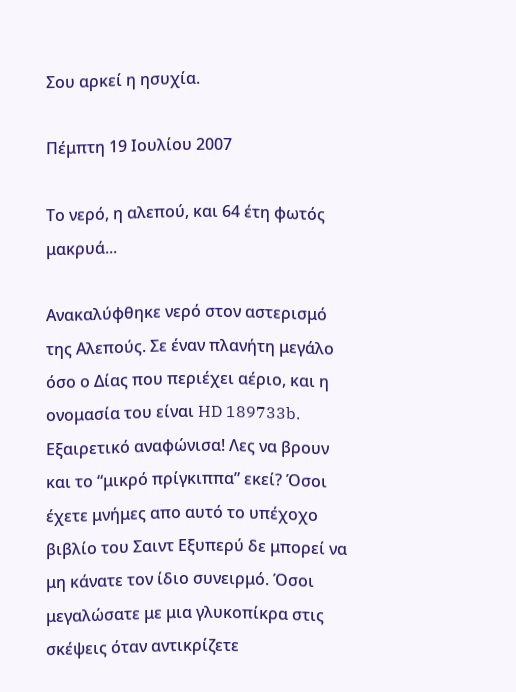Σου αρκεί η ησυχία.

Πέμπτη 19 Ιουλίου 2007

Το νερό, η αλεπού, και 64 έτη φωτός μακρυά...

Ανακαλύφθηκε νερό στον αστερισμό της Αλεπούς. Σε έναν πλανήτη μεγάλο όσο ο Δίας που περιέχει αέριο, και η ονομασία του είναι HD 189733b. Εξαιρετικό αναφώνισα! Λες να βρουν και το “μικρό πρίγκιππα” εκεί? Όσοι έχετε μνήμες απο αυτό το υπέχοχο βιβλίο του Σαιντ Εξυπερύ δε μπορεί να μη κάνατε τον ίδιο συνειρμό. Όσοι μεγαλώσατε με μια γλυκοπίκρα στις σκέψεις όταν αντικρίζετε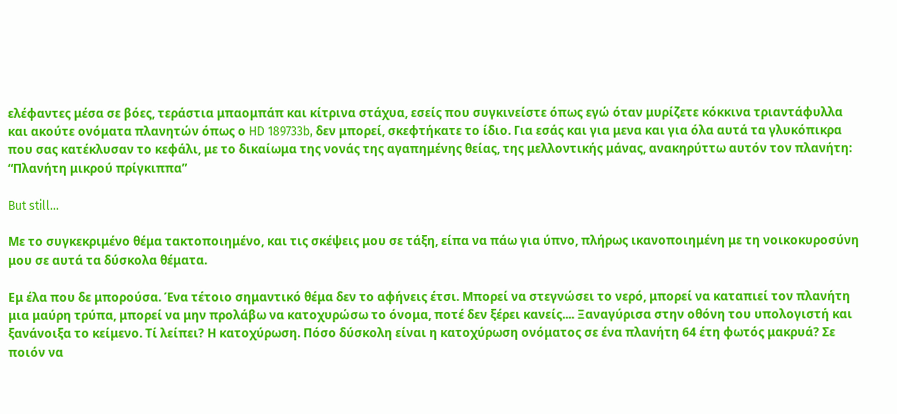ελέφαντες μέσα σε βόες, τεράστια μπαομπάπ και κίτρινα στάχυα, εσείς που συγκινείστε όπως εγώ όταν μυρίζετε κόκκινα τριαντάφυλλα και ακούτε ονόματα πλανητών όπως ο HD 189733b, δεν μπορεί, σκεφτήκατε το ίδιο. Για εσάς και για μενα και για όλα αυτά τα γλυκόπικρα που σας κατέκλυσαν το κεφάλι, με το δικαίωμα της νονάς της αγαπημένης θείας, της μελλοντικής μάνας, ανακηρύττω αυτόν τον πλανήτη: “Πλανήτη μικρού πρίγκιππα”

But still…

Με το συγκεκριμένο θέμα τακτοποιημένο, και τις σκέψεις μου σε τάξη, είπα να πάω για ύπνο, πλήρως ικανοποιημένη με τη νοικοκυροσύνη μου σε αυτά τα δύσκολα θέματα.

Εμ έλα που δε μπορούσα. Ένα τέτοιο σημαντικό θέμα δεν το αφήνεις έτσι. Μπορεί να στεγνώσει το νερό, μπορεί να καταπιεί τον πλανήτη μια μαύρη τρύπα, μπορεί να μην προλάβω να κατοχυρώσω το όνομα, ποτέ δεν ξέρει κανείς.... Ξαναγύρισα στην οθόνη του υπολογιστή και ξανάνοιξα το κείμενο. Τί λείπει? Η κατοχύρωση. Πόσο δύσκολη είναι η κατοχύρωση ονόματος σε ένα πλανήτη 64 έτη φωτός μακρυά? Σε ποιόν να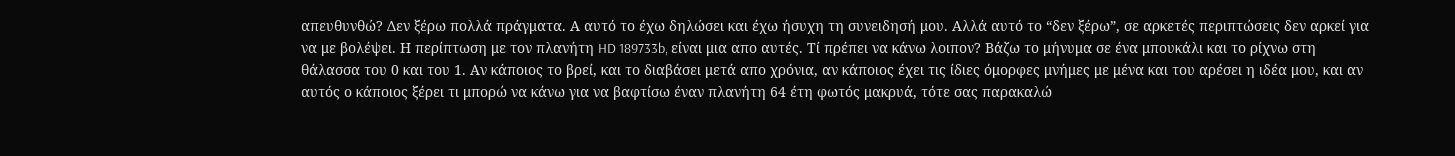απευθυνθώ? Δεν ξέρω πολλά πράγματα. Α αυτό το έχω δηλώσει και έχω ήσυχη τη συνειδησή μου. Αλλά αυτό το “δεν ξέρω”, σε αρκετές περιπτώσεις δεν αρκεί για να με βολέψει. Η περίπτωση με τον πλανήτη HD 189733b, είναι μια απο αυτές. Τί πρέπει να κάνω λοιπον? Βάζω το μήνυμα σε ένα μπουκάλι και το ρίχνω στη θάλασσα του 0 και του 1. Αν κάποιος το βρεί, και το διαβάσει μετά απο χρόνια, αν κάποιος έχει τις ίδιες όμορφες μνήμες με μένα και του αρέσει η ιδέα μου, και αν αυτός ο κάποιος ξέρει τι μπορώ να κάνω για να βαφτίσω έναν πλανήτη 64 έτη φωτός μακρυά, τότε σας παρακαλώ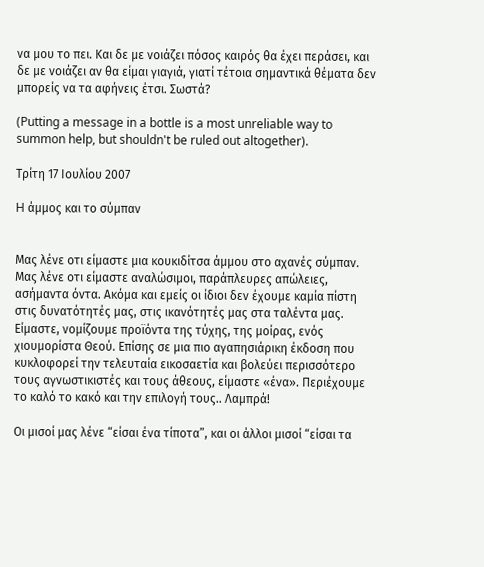να μου το πει. Και δε με νοιάζει πόσος καιρός θα έχει περάσει, και δε με νοιάζει αν θα είμαι γιαγιά, γιατί τέτοια σημαντικά θέματα δεν μπορείς να τα αφήνεις έτσι. Σωστά?

(Putting a message in a bottle is a most unreliable way to summon help, but shouldn't be ruled out altogether).

Τρίτη 17 Ιουλίου 2007

H άμμος και το σύμπαν


Μας λένε οτι είμαστε μια κουκιδίτσα άμμου στο αχανές σύμπαν. Μας λένε οτι είμαστε αναλώσιμοι, παράπλευρες απώλειες, ασήμαντα όντα. Ακόμα και εμείς οι ίδιοι δεν έχουμε καμία πίστη στις δυνατότητές μας, στις ικανότητές μας στα ταλέντα μας. Είμαστε, νομίζουμε προϊόντα της τύχης, της μοίρας, ενός χιουμορίστα Θεού. Επίσης σε μια πιο αγαπησιάρικη έκδοση που κυκλοφορεί την τελευταία εικοσαετία και βολεύει περισσότερο τους αγνωστικιστές και τους άθεους, είμαστε «ένα». Περιέχουμε το καλό το κακό και την επιλογή τους.. Λαμπρά!

Οι μισοί μας λένε “είσαι ένα τίποτα”, και οι άλλοι μισοί “είσαι τα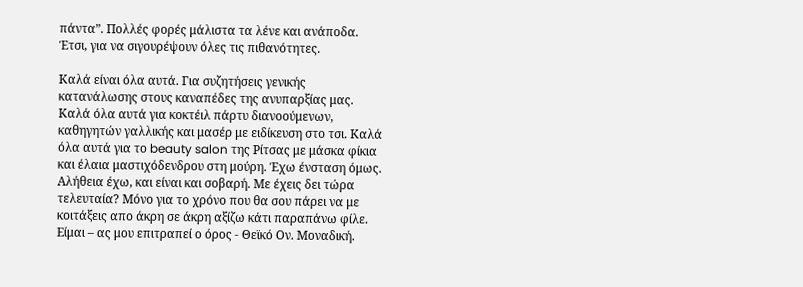πάντα”. Πολλές φορές μάλιστα τα λένε και ανάποδα. Έτσι, για να σιγουρέψουν όλες τις πιθανότητες.

Καλά είναι όλα αυτά. Για συζητήσεις γενικής κατανάλωσης στους καναπέδες της ανυπαρξίας μας. Καλά όλα αυτά για κοκτέιλ πάρτυ διανοούμενων, καθηγητών γαλλικής και μασέρ με ειδίκευση στο τσι. Καλά όλα αυτά για το beauty salon της Ρίτσας με μάσκα φίκια και έλαια μαστιχόδενδρου στη μούρη. Έχω ένσταση όμως. Αλήθεια έχω, και είναι και σοβαρή. Με έχεις δει τώρα τελευταία? Μόνο για το χρόνο που θα σου πάρει να με κοιτάξεις απο άκρη σε άκρη αξίζω κάτι παραπάνω φίλε. Είμαι – ας μου επιτραπεί ο όρος - Θεϊκό Ον. Μοναδική.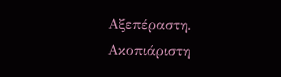Αξεπέραστη. Ακοπιάριστη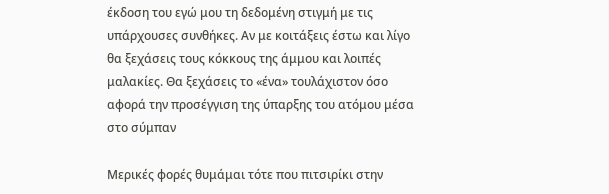έκδοση του εγώ μου τη δεδομένη στιγμή με τις υπάρχουσες συνθήκες. Αν με κοιτάξεις έστω και λίγο θα ξεχάσεις τους κόκκους της άμμου και λοιπές μαλακίες. Θα ξεχάσεις το «ένα» τουλάχιστον όσο αφορά την προσέγγιση της ύπαρξης του ατόμου μέσα στο σύμπαν

Μερικές φορές θυμάμαι τότε που πιτσιρίκι στην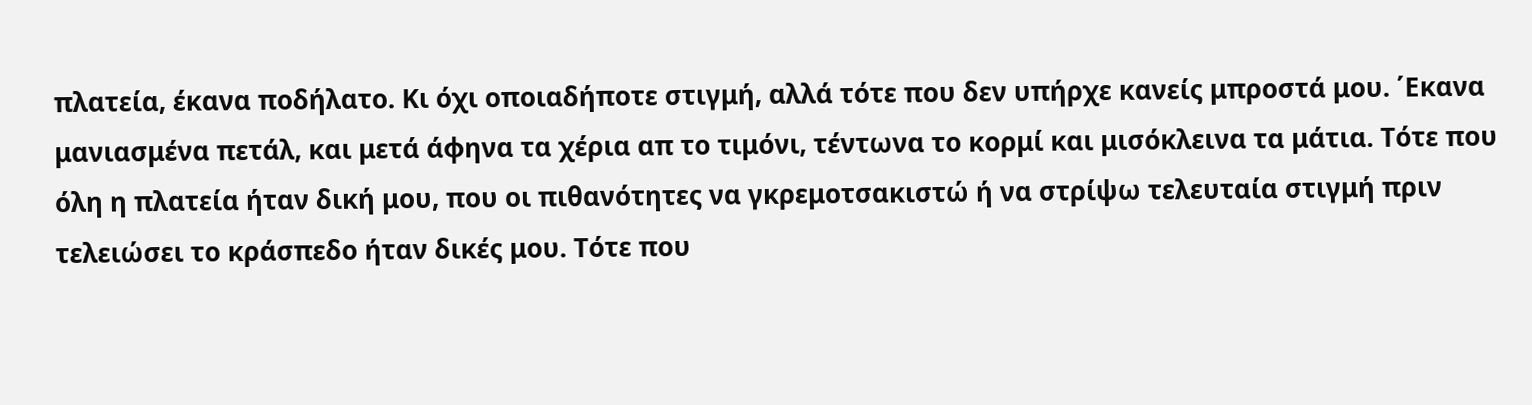πλατεία, έκανα ποδήλατο. Κι όχι οποιαδήποτε στιγμή, αλλά τότε που δεν υπήρχε κανείς μπροστά μου. ΄Εκανα μανιασμένα πετάλ, και μετά άφηνα τα χέρια απ το τιμόνι, τέντωνα το κορμί και μισόκλεινα τα μάτια. Τότε που όλη η πλατεία ήταν δική μου, που οι πιθανότητες να γκρεμοτσακιστώ ή να στρίψω τελευταία στιγμή πριν τελειώσει το κράσπεδο ήταν δικές μου. Τότε που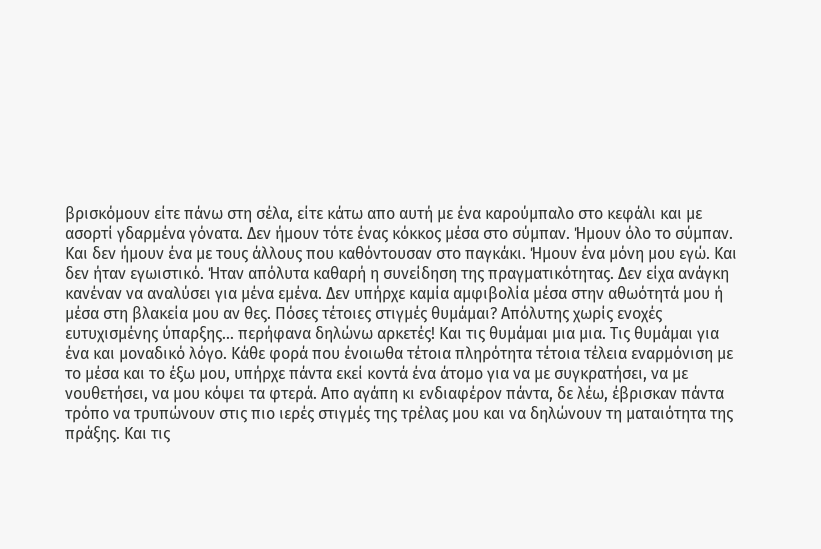βρισκόμουν είτε πάνω στη σέλα, είτε κάτω απο αυτή με ένα καρούμπαλο στο κεφάλι και με ασορτί γδαρμένα γόνατα. Δεν ήμουν τότε ένας κόκκος μέσα στο σύμπαν. Ήμουν όλο το σύμπαν. Και δεν ήμουν ένα με τους άλλους που καθόντουσαν στο παγκάκι. Ήμουν ένα μόνη μου εγώ. Και δεν ήταν εγωιστικό. Ήταν απόλυτα καθαρή η συνείδηση της πραγματικότητας. Δεν είχα ανάγκη κανέναν να αναλύσει για μένα εμένα. Δεν υπήρχε καμία αμφιβολία μέσα στην αθωότητά μου ή μέσα στη βλακεία μου αν θες. Πόσες τέτοιες στιγμές θυμάμαι? Απόλυτης χωρίς ενοχές ευτυχισμένης ύπαρξης... περήφανα δηλώνω αρκετές! Και τις θυμάμαι μια μια. Τις θυμάμαι για ένα και μοναδικό λόγο. Κάθε φορά που ένοιωθα τέτοια πληρότητα τέτοια τέλεια εναρμόνιση με το μέσα και το έξω μου, υπήρχε πάντα εκεί κοντά ένα άτομο για να με συγκρατήσει, να με νουθετήσει, να μου κόψει τα φτερά. Απο αγάπη κι ενδιαφέρον πάντα, δε λέω, έβρισκαν πάντα τρόπο να τρυπώνουν στις πιο ιερές στιγμές της τρέλας μου και να δηλώνουν τη ματαιότητα της πράξης. Και τις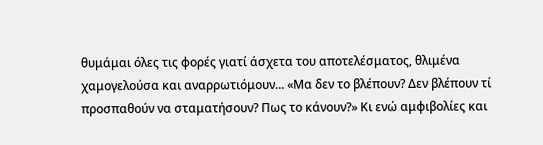θυμάμαι όλες τις φορές γιατί άσχετα του αποτελέσματος, θλιμένα χαμογελούσα και αναρρωτιόμουν... «Μα δεν το βλέπουν? Δεν βλέπουν τί προσπαθούν να σταματήσουν? Πως το κάνουν?» Κι ενώ αμφιβολίες και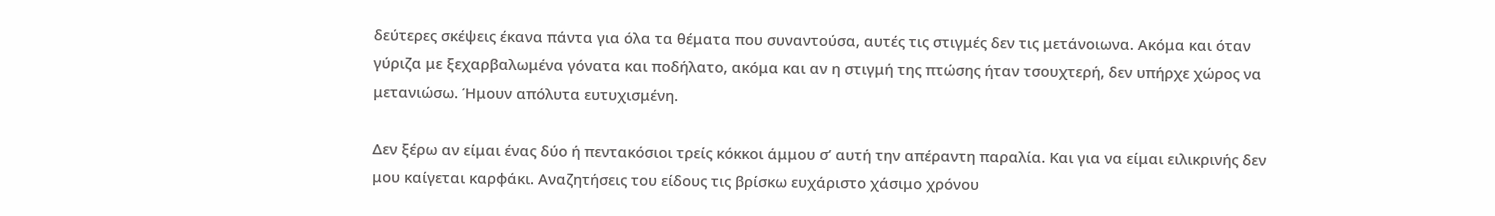δεύτερες σκέψεις έκανα πάντα για όλα τα θέματα που συναντούσα, αυτές τις στιγμές δεν τις μετάνοιωνα. Ακόμα και όταν γύριζα με ξεχαρβαλωμένα γόνατα και ποδήλατο, ακόμα και αν η στιγμή της πτώσης ήταν τσουχτερή, δεν υπήρχε χώρος να μετανιώσω. Ήμουν απόλυτα ευτυχισμένη.

Δεν ξέρω αν είμαι ένας δύο ή πεντακόσιοι τρείς κόκκοι άμμου σ’ αυτή την απέραντη παραλία. Και για να είμαι ειλικρινής δεν μου καίγεται καρφάκι. Αναζητήσεις του είδους τις βρίσκω ευχάριστο χάσιμο χρόνου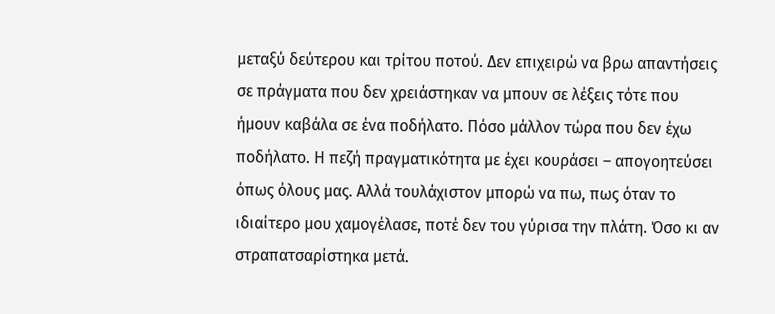μεταξύ δεύτερου και τρίτου ποτού. Δεν επιχειρώ να βρω απαντήσεις σε πράγματα που δεν χρειάστηκαν να μπουν σε λέξεις τότε που ήμουν καβάλα σε ένα ποδήλατο. Πόσο μάλλον τώρα που δεν έχω ποδήλατο. Η πεζή πραγματικότητα με έχει κουράσει – απογοητεύσει όπως όλους μας. Αλλά τουλάχιστον μπορώ να πω, πως όταν το ιδιαίτερο μου χαμογέλασε, ποτέ δεν του γύρισα την πλάτη. Όσο κι αν στραπατσαρίστηκα μετά.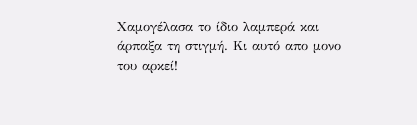Χαμογέλασα το ίδιο λαμπερά και άρπαξα τη στιγμή. Κι αυτό απο μονο του αρκεί!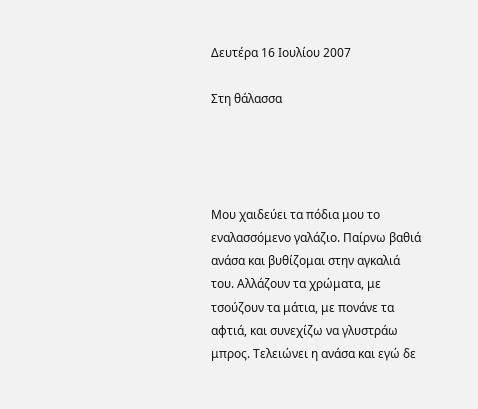Δευτέρα 16 Ιουλίου 2007

Στη θάλασσα




Μου χαιδεύει τα πόδια μου το εναλασσόμενο γαλάζιο. Παίρνω βαθιά ανάσα και βυθίζομαι στην αγκαλιά του. Αλλάζουν τα χρώματα, με τσούζουν τα μάτια, με πονάνε τα αφτιά, και συνεχίζω να γλυστράω μπρος. Τελειώνει η ανάσα και εγώ δε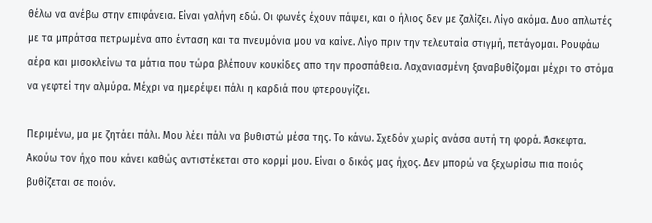θέλω να ανέβω στην επιφάνεια. Είναι γαλήνη εδώ. Οι φωνές έχουν πάψει, και ο ήλιος δεν με ζαλίζει. Λίγο ακόμα. Δυο απλωτές με τα μπράτσα πετρωμένα απο ένταση και τα πνευμόνια μου να καίνε. Λίγο πριν την τελευταία στιγμή, πετάγομαι. Ρουφάω αέρα και μισοκλείνω τα μάτια που τώρα βλέπουν κουκίδες απο την προσπάθεια. Λαχανιασμένη ξαναβυθίζομαι μέχρι το στόμα να γεφτεί την αλμύρα. Μέχρι να ημερέψει πάλι η καρδιά που φτερουγίζει.

Περιμένω, μα με ζητάει πάλι. Μου λέει πάλι να βυθιστώ μέσα της. Το κάνω. Σχεδόν χωρίς ανάσα αυτή τη φορά. Άσκεφτα. Ακούω τον ήχο που κάνει καθώς αντιστέκεται στο κορμί μου. Είναι ο δικός μας ήχος. Δεν μπορώ να ξεχωρίσω πια ποιός βυθίζεται σε ποιόν.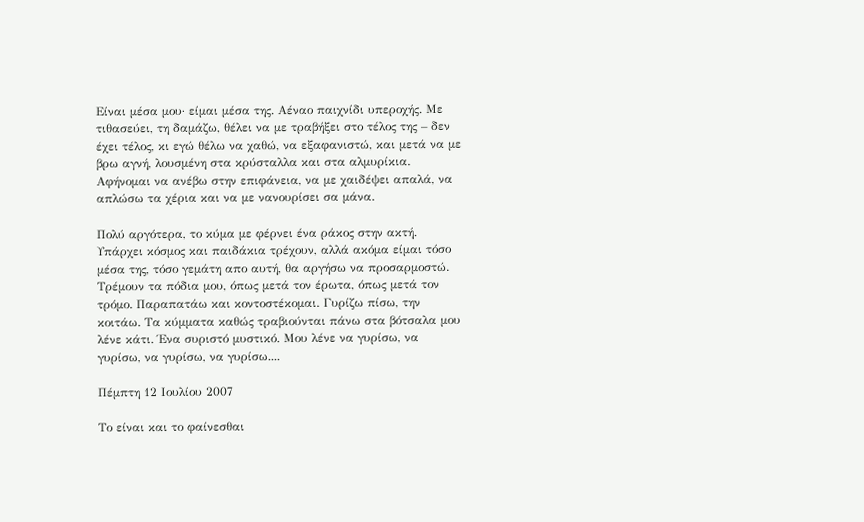Είναι μέσα μου· είμαι μέσα της. Αέναο παιχνίδι υπεροχής. Με τιθασεύει, τη δαμάζω, θέλει να με τραβήξει στο τέλος της – δεν έχει τέλος, κι εγώ θέλω να χαθώ, να εξαφανιστώ, και μετά να με βρω αγνή, λουσμένη στα κρύσταλλα και στα αλμυρίκια. Αφήνομαι να ανέβω στην επιφάνεια, να με χαιδέψει απαλά, να απλώσω τα χέρια και να με νανουρίσει σα μάνα.

Πολύ αργότερα, το κύμα με φέρνει ένα ράκος στην ακτή. Υπάρχει κόσμος και παιδάκια τρέχουν, αλλά ακόμα είμαι τόσο μέσα της, τόσο γεμάτη απο αυτή, θα αργήσω να προσαρμοστώ. Τρέμουν τα πόδια μου, όπως μετά τον έρωτα, όπως μετά τον τρόμο. Παραπατάω και κοντοστέκομαι. Γυρίζω πίσω, την κοιτάω. Τα κύμματα καθώς τραβιούνται πάνω στα βότσαλα μου λένε κάτι. Ένα συριστό μυστικό. Mου λένε να γυρίσω, να γυρίσω, να γυρίσω, να γυρίσω....

Πέμπτη 12 Ιουλίου 2007

Το είναι και το φαίνεσθαι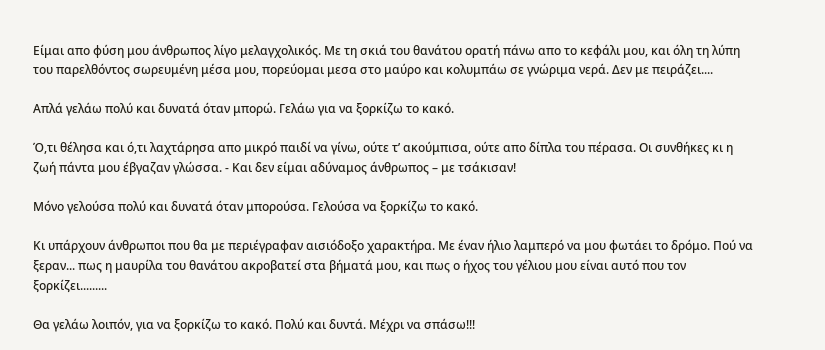Είμαι απο φύση μου άνθρωπος λίγο μελαγχολικός. Με τη σκιά του θανάτου ορατή πάνω απο το κεφάλι μου, και όλη τη λύπη του παρελθόντος σωρευμένη μέσα μου, πορεύομαι μεσα στο μαύρο και κολυμπάω σε γνώριμα νερά. Δεν με πειράζει....

Απλά γελάω πολύ και δυνατά όταν μπορώ. Γελάω για να ξορκίζω το κακό.

Ό,τι θέλησα και ό,τι λαχτάρησα απο μικρό παιδί να γίνω, ούτε τ’ ακούμπισα, ούτε απο δίπλα του πέρασα. Οι συνθήκες κι η ζωή πάντα μου έβγαζαν γλώσσα. - Και δεν είμαι αδύναμος άνθρωπος – με τσάκισαν!

Μόνο γελούσα πολύ και δυνατά όταν μπορούσα. Γελούσα να ξορκίζω το κακό.

Κι υπάρχουν άνθρωποι που θα με περιέγραφαν αισιόδοξο χαρακτήρα. Με έναν ήλιο λαμπερό να μου φωτάει το δρόμο. Πού να ξεραν... πως η μαυρίλα του θανάτου ακροβατεί στα βήματά μου, και πως ο ήχος του γέλιου μου είναι αυτό που τον ξορκίζει.........

Θα γελάω λοιπόν, για να ξορκίζω το κακό. Πολύ και δυντά. Μέχρι να σπάσω!!!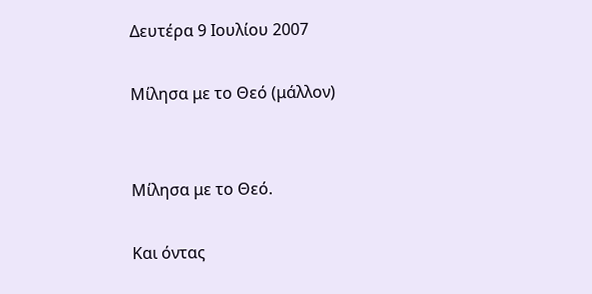Δευτέρα 9 Ιουλίου 2007

Μίλησα με το Θεό (μάλλον)


Μίλησα με το Θεό.

Και όντας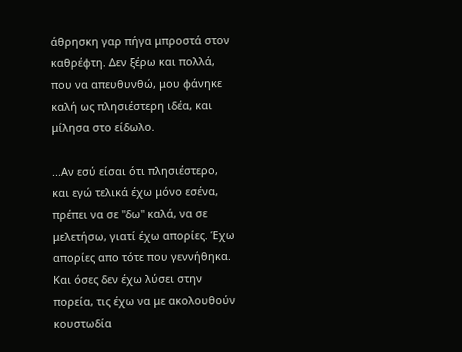άθρησκη γαρ πήγα μπροστά στον καθρέφτη. Δεν ξέρω και πολλά, που να απευθυνθώ, μου φάνηκε καλή ως πλησιέστερη ιδέα, και μίλησα στο είδωλο.

...Αν εσύ είσαι ότι πλησιέστερο, και εγώ τελικά έχω μόνο εσένα, πρέπει να σε "δω" καλά, να σε μελετήσω, γιατί έχω απορίες. Έχω απορίες απο τότε που γεννήθηκα. Και όσες δεν έχω λύσει στην πορεία, τις έχω να με ακολουθούν κουστωδία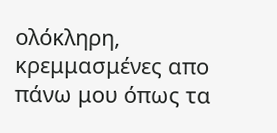ολόκληρη, κρεμμασμένες απο πάνω μου όπως τα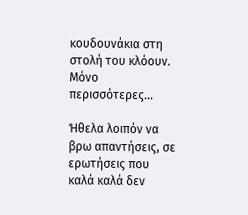κουδουνάκια στη στολή του κλόουν. Μόνο περισσότερες...

Ήθελα λοιπόν να βρω απαντήσεις, σε ερωτήσεις που καλά καλά δεν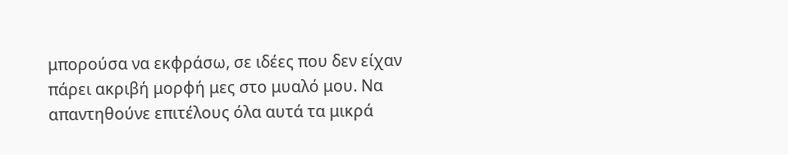μπορούσα να εκφράσω, σε ιδέες που δεν είχαν πάρει ακριβή μορφή μες στο μυαλό μου. Να απαντηθούνε επιτέλους όλα αυτά τα μικρά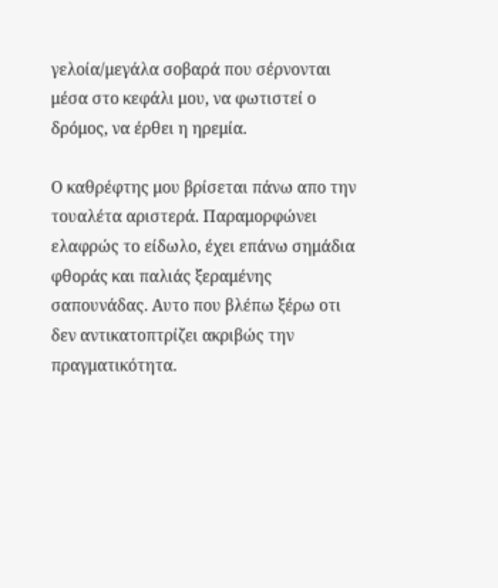γελοία/μεγάλα σοβαρά που σέρνονται μέσα στο κεφάλι μου, να φωτιστεί ο δρόμος, να έρθει η ηρεμία.

Ο καθρέφτης μου βρίσεται πάνω απο την τουαλέτα αριστερά. Παραμορφώνει ελαφρώς το είδωλο, έχει επάνω σημάδια φθοράς και παλιάς ξεραμένης σαπουνάδας. Αυτο που βλέπω ξέρω οτι δεν αντικατοπτρίζει ακριβώς την πραγματικότητα.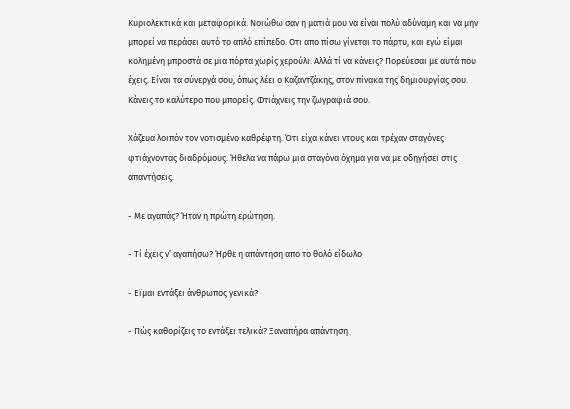Κυριολεκτικά και μεταφορικά. Νοιώθω σαν η ματιά μου να είναι πολύ αδύναμη και να μην μπορεί να περάσει αυτό το απλό επίπεδο. Οτι απο πίσω γίνεται το πάρτυ, και εγώ είμαι κολημένη μπροστά σε μια πόρτα χωρίς χερούλι. Αλλά τί να κάνεις? Πορεύεσαι με αυτά που έχεις. Είναι τα σύνεργά σου, όπως λέει ο Καζαντζάκης, στον πίνακα της δημιουργίας σου. Κάνεις το καλύτερο που μπορείς. Φτιάχνεις την ζωγραφιά σου.

Χάζευα λοιπόν τον νοτισμένο καθρέφτη. Ότι είχα κάνει ντους και τρέχαν σταγόνες φτιάχνοντας διαδρόμους. Ήθελα να πάρω μια σταγόνα όχημα για να με οδηγήσει στις απαντήσεις.

- Με αγαπάς? Ήταν η πρώτη ερώτηση.

- Τί έχεις ν’ αγαπήσω? Ήρθε η απάντηση απο το θολό είδωλο

- Εϊμαι εντάξει άνθρωπος γενικά?

- Πώς καθορίζεις το εντάξει τελικά? Ξαναπήρα απάντηση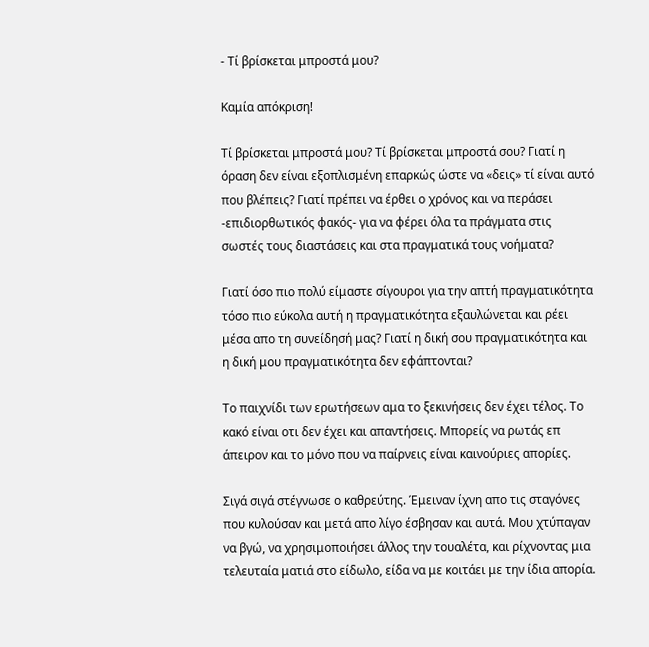- Τί βρίσκεται μπροστά μου?

Καμία απόκριση!

Τί βρίσκεται μπροστά μου? Τί βρίσκεται μπροστά σου? Γιατί η όραση δεν είναι εξοπλισμένη επαρκώς ώστε να «δεις» τί είναι αυτό που βλέπεις? Γιατί πρέπει να έρθει ο χρόνος και να περάσει -επιδιορθωτικός φακός- για να φέρει όλα τα πράγματα στις σωστές τους διαστάσεις και στα πραγματικά τους νοήματα?

Γιατί όσο πιο πολύ είμαστε σίγουροι για την απτή πραγματικότητα τόσο πιο εύκολα αυτή η πραγματικότητα εξαυλώνεται και ρέει μέσα απο τη συνείδησή μας? Γιατί η δική σου πραγματικότητα και η δική μου πραγματικότητα δεν εφάπτονται?

Το παιχνίδι των ερωτήσεων αμα το ξεκινήσεις δεν έχει τέλος. Το κακό είναι οτι δεν έχει και απαντήσεις. Μπορείς να ρωτάς επ άπειρον και το μόνο που να παίρνεις είναι καινούριες απορίες.

Σιγά σιγά στέγνωσε ο καθρεύτης. Έμειναν ίχνη απο τις σταγόνες που κυλούσαν και μετά απο λίγο έσβησαν και αυτά. Μου χτύπαγαν να βγώ, να χρησιμοποιήσει άλλος την τουαλέτα, και ρίχνοντας μια τελευταία ματιά στο είδωλο, είδα να με κοιτάει με την ίδια απορία.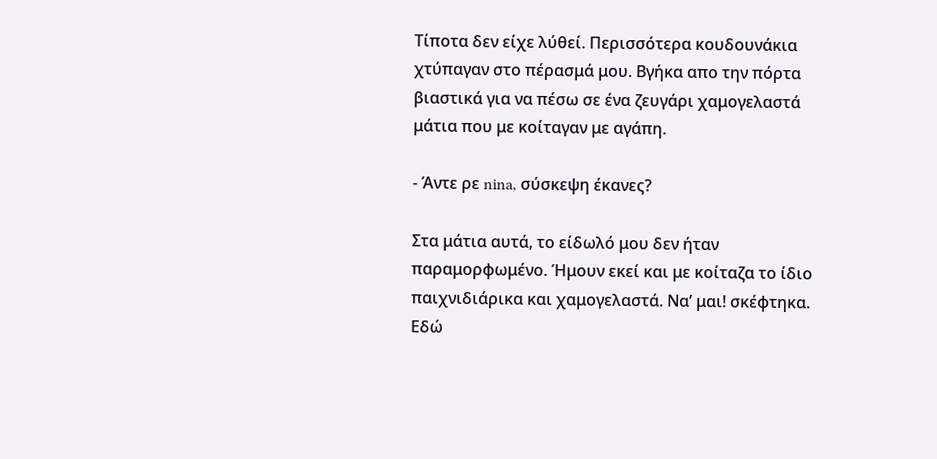Τίποτα δεν είχε λύθεί. Περισσότερα κουδουνάκια χτύπαγαν στο πέρασμά μου. Βγήκα απο την πόρτα βιαστικά για να πέσω σε ένα ζευγάρι χαμογελαστά μάτια που με κοίταγαν με αγάπη.

- Άντε ρε nina, σύσκεψη έκανες?

Στα μάτια αυτά, το είδωλό μου δεν ήταν παραμορφωμένο. Ήμουν εκεί και με κοίταζα το ίδιο παιχνιδιάρικα και χαμογελαστά. Να’ μαι! σκέφτηκα. Εδώ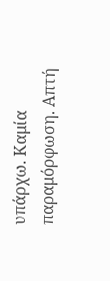υπάρχω. Καμία παραμόρφωση. Απτή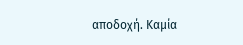αποδοχή. Καμία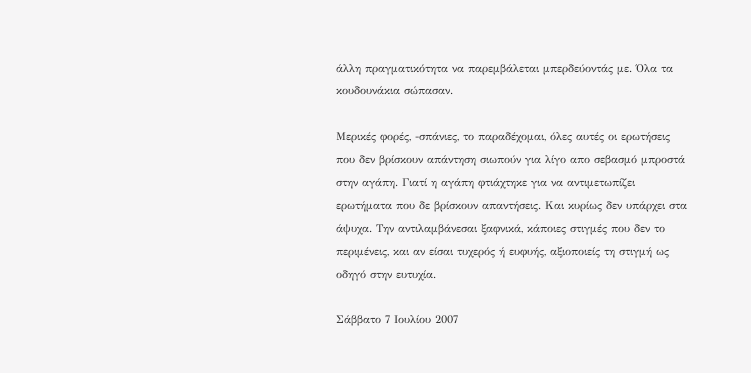άλλη πραγματικότητα να παρεμβάλεται μπερδεύοντάς με. Όλα τα κουδουνάκια σώπασαν.

Μερικές φορές, -σπάνιες, το παραδέχομαι, όλες αυτές οι ερωτήσεις που δεν βρίσκουν απάντηση σιωπούν για λίγο απο σεβασμό μπροστά στην αγάπη. Γιατί η αγάπη φτιάχτηκε για να αντιμετωπίζει ερωτήματα που δε βρίσκουν απαντήσεις. Και κυρίως δεν υπάρχει στα άψυχα. Την αντιλαμβάνεσαι ξαφνικά, κάποιες στιγμές που δεν το περιμένεις, και αν είσαι τυχερός ή ευφυής, αξιοποιείς τη στιγμή ως οδηγό στην ευτυχία.

Σάββατο 7 Ιουλίου 2007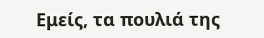Εμείς, τα πουλιά της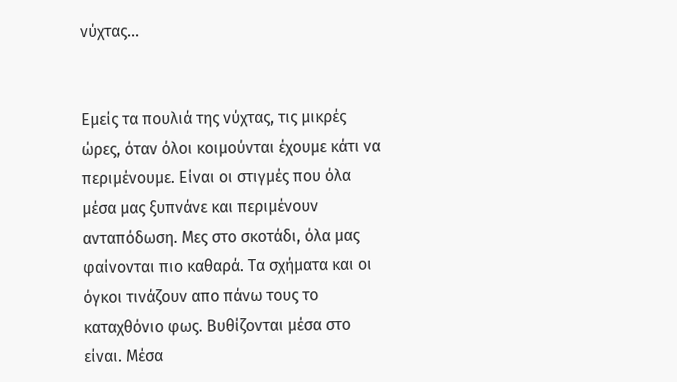νύχτας...


Εμείς τα πουλιά της νύχτας, τις μικρές ώρες, όταν όλοι κοιμούνται έχουμε κάτι να περιμένουμε. Είναι οι στιγμές που όλα μέσα μας ξυπνάνε και περιμένουν ανταπόδωση. Μες στο σκοτάδι, όλα μας φαίνονται πιο καθαρά. Τα σχήματα και οι όγκοι τινάζουν απο πάνω τους το καταχθόνιο φως. Βυθίζονται μέσα στο είναι. Μέσα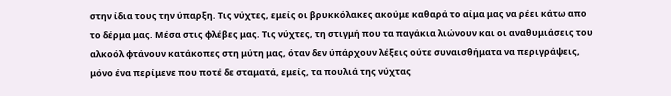στην ίδια τους την ύπαρξη. Τις νύχτες, εμείς οι βρυκκόλακες ακούμε καθαρά το αίμα μας να ρέει κάτω απο το δέρμα μας. Μέσα στις φλέβες μας. Τις νύχτες, τη στιγμή που τα παγάκια λιώνουν και οι αναθυμιάσεις του αλκοόλ φτάνουν κατάκοπες στη μύτη μας, όταν δεν ύπάρχουν λέξεις ούτε συναισθήματα να περιγράψεις, μόνο ένα περίμενε που ποτέ δε σταματά, εμείς, τα πουλιά της νύχτας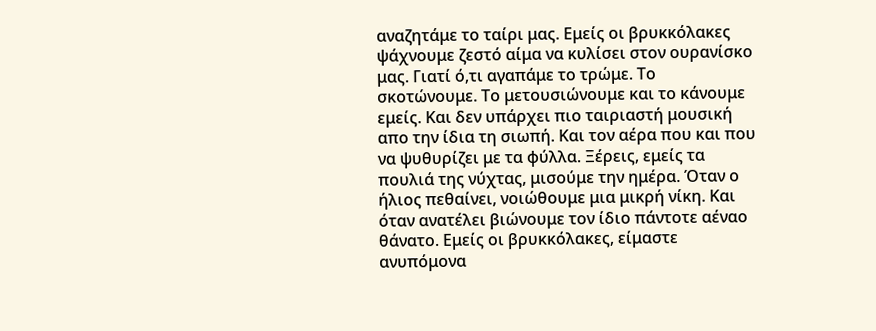αναζητάμε το ταίρι μας. Εμείς οι βρυκκόλακες ψάχνουμε ζεστό αίμα να κυλίσει στον ουρανίσκο μας. Γιατί ό,τι αγαπάμε το τρώμε. Το σκοτώνουμε. Το μετουσιώνουμε και το κάνουμε εμείς. Και δεν υπάρχει πιο ταιριαστή μουσική απο την ίδια τη σιωπή. Και τον αέρα που και που να ψυθυρίζει με τα φύλλα. Ξέρεις, εμείς τα πουλιά της νύχτας, μισούμε την ημέρα. Όταν ο ήλιος πεθαίνει, νοιώθουμε μια μικρή νίκη. Και όταν ανατέλει βιώνουμε τον ίδιο πάντοτε αέναο θάνατο. Εμείς οι βρυκκόλακες, είμαστε ανυπόμονα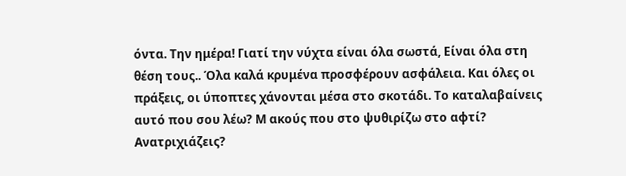όντα. Την ημέρα! Γιατί την νύχτα είναι όλα σωστά, Είναι όλα στη θέση τους.. Όλα καλά κρυμένα προσφέρουν ασφάλεια. Και όλες οι πράξεις, οι ύποπτες χάνονται μέσα στο σκοτάδι. Το καταλαβαίνεις αυτό που σου λέω? Μ ακούς που στο ψυθιρίζω στο αφτί? Ανατριχιάζεις?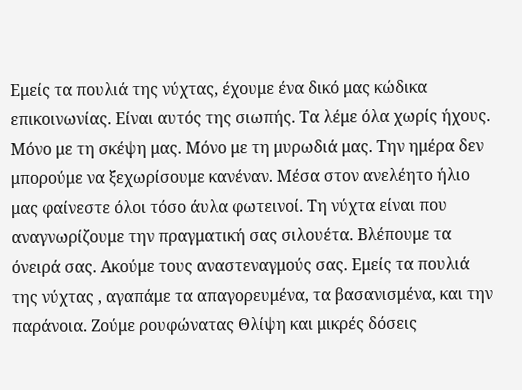Εμείς τα πουλιά της νύχτας, έχουμε ένα δικό μας κώδικα επικοινωνίας. Είναι αυτός της σιωπής. Τα λέμε όλα χωρίς ήχους. Μόνο με τη σκέψη μας. Μόνο με τη μυρωδιά μας. Την ημέρα δεν μπορούμε να ξεχωρίσουμε κανέναν. Μέσα στον ανελέητο ήλιο μας φαίνεστε όλοι τόσο άυλα φωτεινοί. Τη νύχτα είναι που αναγνωρίζουμε την πραγματική σας σιλουέτα. Βλέπουμε τα όνειρά σας. Ακούμε τους αναστεναγμούς σας. Εμείς τα πουλιά της νύχτας , αγαπάμε τα απαγορευμένα, τα βασανισμένα, και την παράνοια. Ζούμε ρουφώνατας Θλίψη και μικρές δόσεις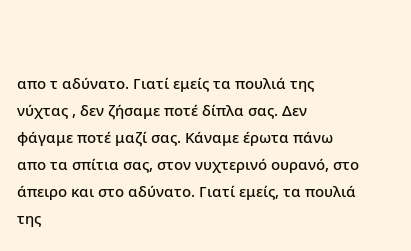απο τ αδύνατο. Γιατί εμείς τα πουλιά της νύχτας , δεν ζήσαμε ποτέ δίπλα σας. Δεν φάγαμε ποτέ μαζί σας. Κάναμε έρωτα πάνω απο τα σπίτια σας, στον νυχτερινό ουρανό, στο άπειρο και στο αδύνατο. Γιατί εμείς, τα πουλιά της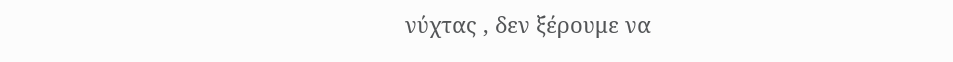νύχτας , δεν ξέρουμε να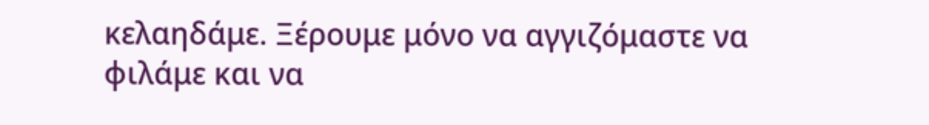κελαηδάμε. Ξέρουμε μόνο να αγγιζόμαστε να φιλάμε και να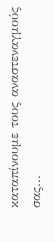καταπίνουμε τους αναστεναγμούς σας...